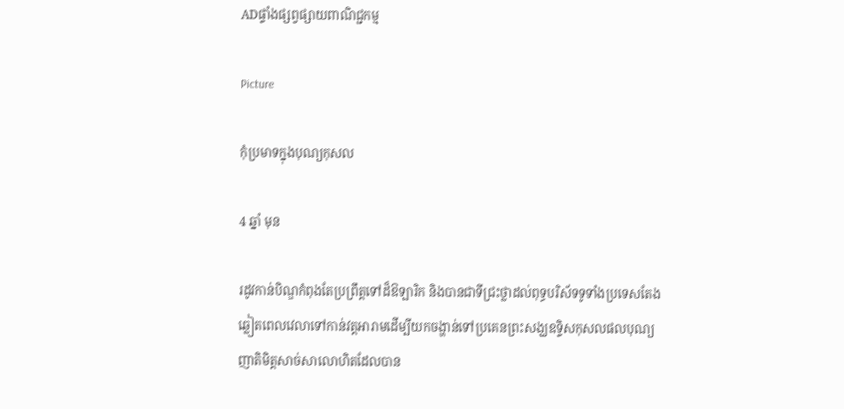ADផ្ទាំងផ្សព្វផ្សាយពាណិជ្ជកម្ម

Picture

កុំប្រមាទក្នុងបុណ្យកុសល

4 ឆ្នាំ មុន

រដូវកាន់បិណ្ឌកំពុងតែប្រព្រឹត្តទៅដ៏ឱឡារិក និងបានជាទីជ្រះថ្លាដល់ពុទ្ធបរិស័ទទូទាំងប្រទេសតែងឆ្លៀតពេលវេលាទៅកាន់វត្តអារាមដើម្បីយកចង្ហាន់ទៅប្រគេនព្រះសង្ឃឧទ្ទិសកុសលផលបុណ្យញាតិមិត្តសាច់សាលោហិតដែលបាន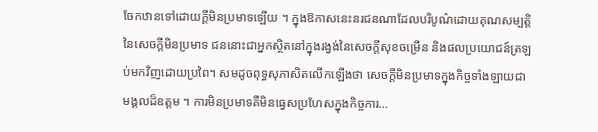ចែកឋានទៅដោយក្តីមិនប្រមាទឡើយ ។ ក្នុងឱកាសនេះនរជនណាដែលបរិបូណ៌ដោយគុណសម្បត្តិនៃសេចក្តីមិនប្រមាទ ជននោះជាអ្នកស្ថិតនៅក្នុងរង្វង់នៃសេចក្តីសុខចម្រើន និងផលប្រយោជន៍ត្រឡប់មកវិញដោយប្រពៃ។ សមដូចពុទ្ធសុភាសិតលើកឡើងថា សេចក្តីមិនប្រមាទក្នុងកិច្ចទាំងឡាយជាមង្គលដ៏ឧត្តម ។ ការមិនប្រមាទគឺមិនធ្វេសប្រហែសក្នុងកិច្ចការ…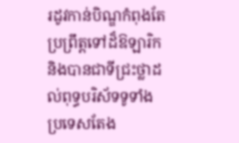រដូវកាន់បិណ្ឌកំពុងតែប្រព្រឹត្តទៅដ៏ឱឡារិក និងបានជាទីជ្រះថ្លាដល់ពុទ្ធបរិស័ទទូទាំងប្រទេសតែង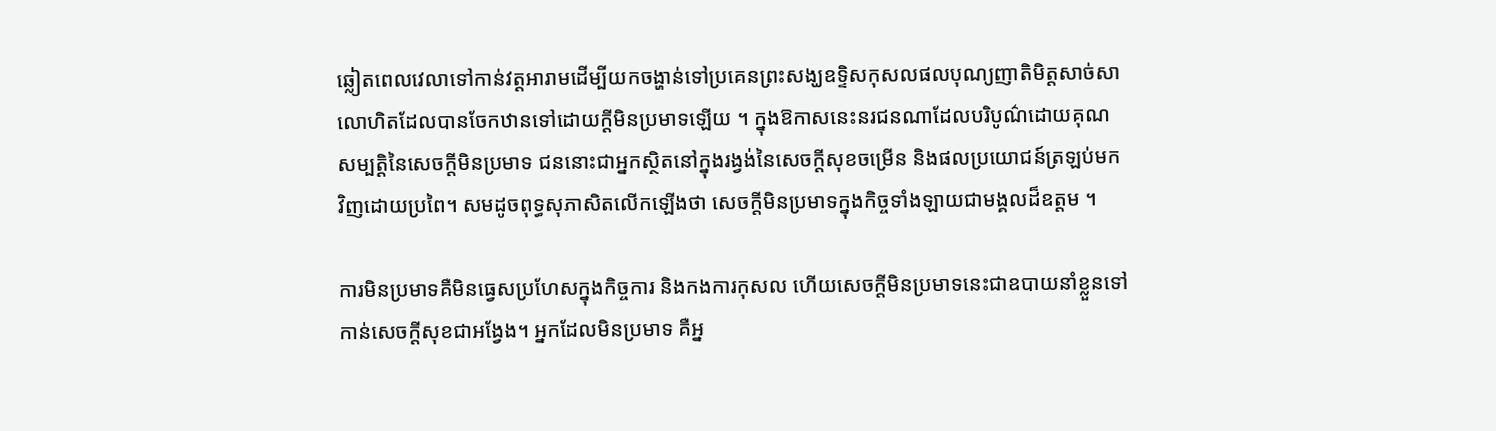ឆ្លៀតពេលវេលាទៅកាន់វត្តអារាមដើម្បីយកចង្ហាន់ទៅប្រគេនព្រះសង្ឃឧទ្ទិសកុសលផលបុណ្យញាតិមិត្តសាច់សាលោហិតដែលបានចែកឋានទៅដោយក្តីមិនប្រមាទឡើយ ។ ក្នុងឱកាសនេះនរជនណាដែលបរិបូណ៌ដោយគុណសម្បត្តិនៃសេចក្តីមិនប្រមាទ ជននោះជាអ្នកស្ថិតនៅក្នុងរង្វង់នៃសេចក្តីសុខចម្រើន និងផលប្រយោជន៍ត្រឡប់មកវិញដោយប្រពៃ។ សមដូចពុទ្ធសុភាសិតលើកឡើងថា សេចក្តីមិនប្រមាទក្នុងកិច្ចទាំងឡាយជាមង្គលដ៏ឧត្តម ។

ការមិនប្រមាទគឺមិនធ្វេសប្រហែសក្នុងកិច្ចការ និងកងការកុសល ហើយសេចក្តីមិនប្រមាទនេះជាឧបាយនាំខ្លួនទៅកាន់សេចក្តីសុខជាអង្វែង។ អ្នកដែលមិនប្រមាទ គឺអ្ន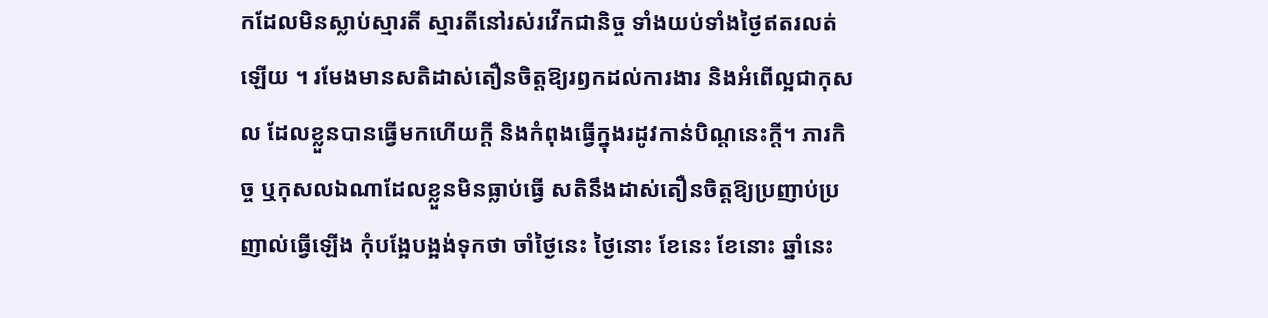កដែលមិនស្លាប់ស្មារតី ស្មារតីនៅរស់រវើកជានិច្ច ទាំងយប់ទាំងថ្ងៃឥតរលត់ឡើយ ។ រមែងមានសតិដាស់តឿនចិត្តឱ្យរឭកដល់ការងារ និងអំពើល្អជាកុសល ដែលខ្លួនបានធ្វើមកហើយក្តី និងកំពុងធ្វើក្នុងរដូវកាន់បិណ្ដនេះក្តី។ ភារកិច្ច ឬកុសលឯណាដែលខ្លួនមិនធ្លាប់ធ្វើ សតិនឹងដាស់តឿនចិត្តឱ្យប្រញាប់ប្រញាល់ធ្វើឡើង កុំបង្អែបង្អង់ទុកថា ចាំថ្ងៃនេះ ថ្ងៃនោះ ខែនេះ ខែនោះ ឆ្នាំនេះ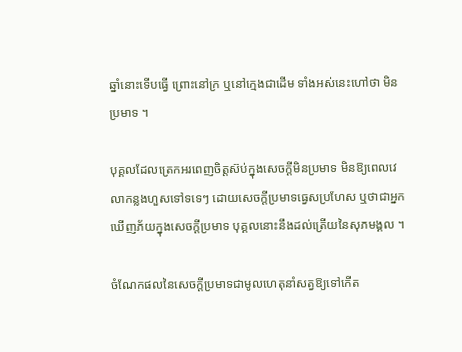ឆ្នាំនោះទើបធ្វើ ព្រោះនៅក្រ ឬនៅក្មេងជាដើម ទាំងអស់នេះហៅថា មិនប្រមាទ ។

បុគ្គលដែលត្រេកអរពេញចិត្តស៊ប់ក្នុងសេចក្តីមិនប្រមាទ មិនឱ្យពេលវេលាកន្លងហួសទៅទទេៗ ដោយសេចក្តីប្រមាទធ្វេសប្រហែស ឬថាជាអ្នកឃើញភ័យក្នុងសេចក្តីប្រមាទ បុគ្គលនោះនឹងដល់ត្រើយនៃសុភមង្គល ។

ចំណែកផលនៃសេចក្តីប្រមាទជាមូលហេតុនាំសត្វឱ្យទៅកើត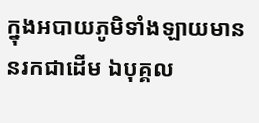ក្នុងអបាយភូមិទាំងឡាយមាននរកជាដើម ឯបុគ្គល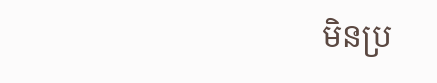មិនប្រ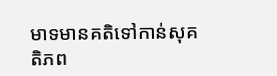មាទមានគតិទៅកាន់សុគតិភព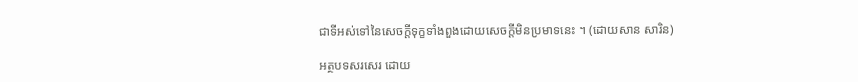ជាទីអស់ទៅនៃសេចក្តីទុក្ខទាំងពួងដោយសេចក្តីមិនប្រមាទនេះ ។ (ដោយសាន សារិន)

អត្ថបទសរសេរ ដោយ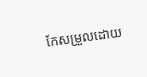កែសម្រួលដោយ